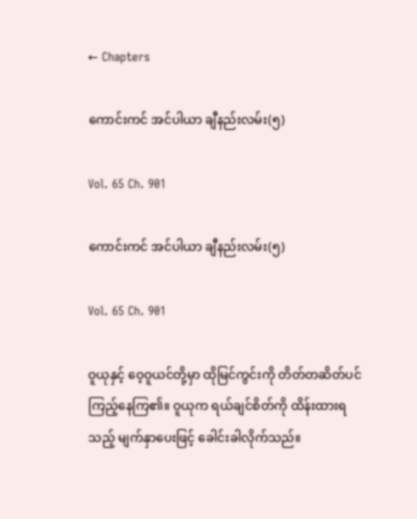← Chapters

ကောင်းကင် အင်ပါယာ ချီနည်းလမ်း(၅)

Vol. 65 Ch. 901

ကောင်းကင် အင်ပါယာ ချီနည်းလမ်း(၅)

Vol. 65 Ch. 901

ဝူယုနှင့် ဝေ့ဝူယင်တို့မှာ ထိုမြင်ကွင်းကို တိတ်တဆိတ်ပင် ကြည့်နေကြ၏။ ဝူယုက ရယ်ချင်စိတ်ကို ထိန်းထားရသည့် မျက်နှာပေးဖြင့် ခေါင်းခါလိုက်သည်။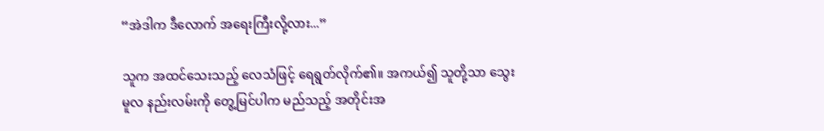“အဲဒါက ဒီလောက် အရေးကြီးလို့လား...”

သူက အထင်သေးသည့် လေသံဖြင့် ရေရွတ်လိုက်၏။ အကယ်၍ သူတို့သာ သွေးမူလ နည်းလမ်းကို တွေ့မြင်ပါက မည်သည့် အတိုင်းအ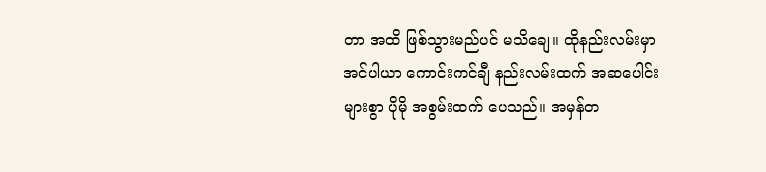တာ အထိ ဖြစ်သွားမည်ပင် မသိချေ။ ထိုနည်းလမ်းမှာ အင်ပါယာ ကောင်းကင်ချီ နည်းလမ်းထက် အဆပေါင်းများစွာ ပိုမို အစွမ်းထက် ပေသည်။ အမှန်တ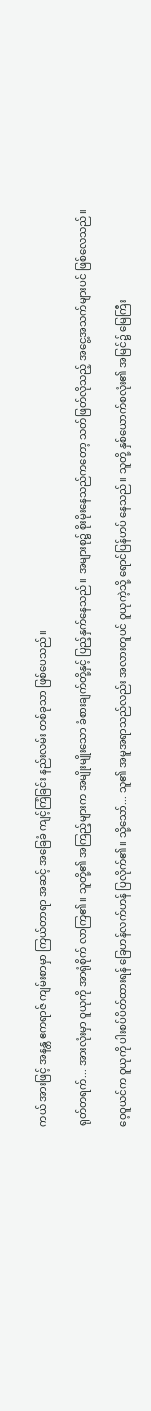ကယ် အားဖြင့် အနန္တ ဧကရာဇ် ကျမ်းစာမှာ ကြယ်တာရာ အဆင့် အခြေခံ ကျင့်ကြံခြင်း နည်းလမ်း တစ်ခုသာ ဖြစ်ပေသည်။

ရုတ်တရက်... အားလုံးမှာ ဝူယုကို အာရုံစိုက် လာကြ၏။ သူတို့၏ အကြည့်များက အမျိုးမျိုးသော ခံစားချက်တို့နှင့် ပြည့်နှက်နေသည်။ အများစု၌ စိုးမိုးနေသည်ကတော့ သတ်ဖြတ်လိုသည့် အငွေ့အသက်များပင် ဖြစ်လေသည်။

ဝေ့ဝူယင်က ဝူယုကို ပါးစပ်ပိတ်ထားရန် ခြေဟန်လက်ဟန် ပြလိုက်၏။ သို့သော်... သူ၏ အမူအရာသည်လည်း အလားတူပင် ဝူယုကဲ့သို့ ရောင်ပြန်ဟပ် နေသည်။ သူတို့ နှစ်ယောက်စလုံး၏ အမြင်၌ မြေကြီး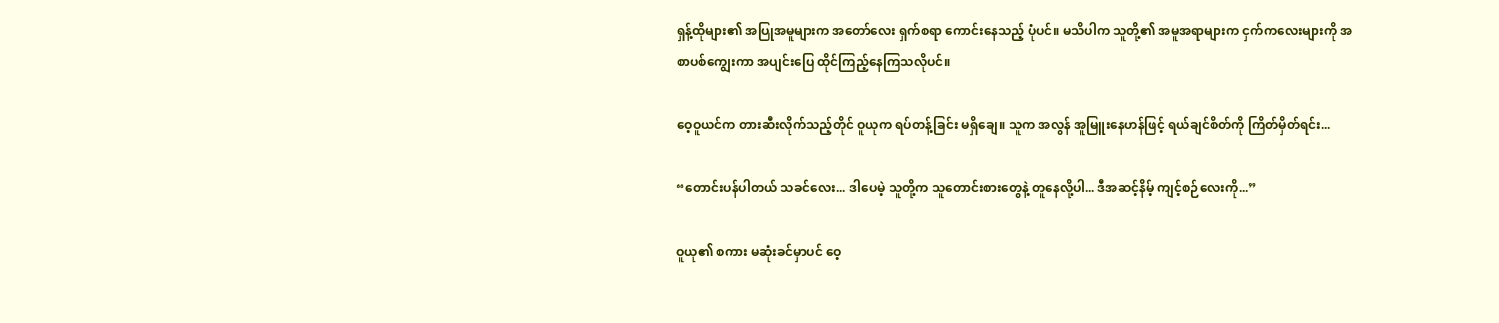ရှန့်ထိုများ၏ အပြုအမူများက အတော်လေး ရှက်စရာ ကောင်းနေသည့် ပုံပင်။ မသိပါက သူတို့၏ အမူအရာများက ငှက်ကလေးများကို အစာပစ်ကျွေးကာ အပျင်းပြေ ထိုင်ကြည့်နေကြသလိုပင်။

ဝေ့ဝူယင်က တားဆီးလိုက်သည့်တိုင် ဝူယုက ရပ်တန့်ခြင်း မရှိချေ။ သူက အလွန် အူမြူးနေဟန်ဖြင့် ရယ်ချင်စိတ်ကို ကြိတ်မှိတ်ရင်း...

“တောင်းပန်ပါတယ် သခင်လေး... ဒါပေမဲ့ သူတို့က သူတောင်းစားတွေနဲ့ တူနေလို့ပါ... ဒီအဆင့်နိမ့် ကျင့်စဉ်လေးကို...”

ဝူယု၏ စကား မဆုံးခင်မှာပင် ဝေ့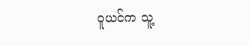ဝူယင်က သူ့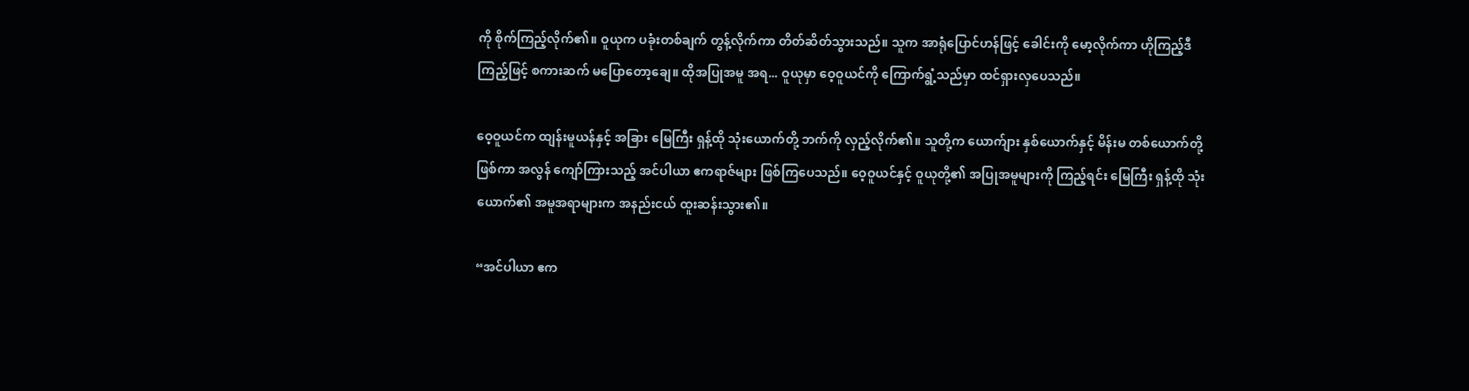ကို စိုက်ကြည့်လိုက်၏။ ဝူယုက ပခုံးတစ်ချက် တွန့်လိုက်ကာ တိတ်ဆိတ်သွားသည်။ သူက အာရုံပြောင်ဟန်ဖြင့် ခေါင်းကို မော့လိုက်ကာ ဟိုကြည့်ဒီကြည့်ဖြင့် စကားဆက် မပြောတော့ချေ။ ထိုအပြုအမူ အရ... ဝူယုမှာ ဝေ့ဝူယင်ကို ကြောက်ရွံ့သည်မှာ ထင်ရှားလှပေသည်။

ဝေ့ဝူယင်က ထျန်းမူယန်နှင့် အခြား မြေကြီး ရှန့်ထို သုံးယောက်တို့ ဘက်ကို လှည့်လိုက်၏။ သူတို့က ယောက်ျား နှစ်ယောက်နှင့် မိန်းမ တစ်ယောက်တို့ ဖြစ်ကာ အလွန် ကျော်ကြားသည့် အင်ပါယာ ဧကရာဇ်များ ဖြစ်ကြပေသည်။ ဝေ့ဝူယင်နှင့် ဝူယုတို့၏ အပြုအမူများကို ကြည့်ရင်း မြေကြီး ရှန့်ထို သုံးယောက်၏ အမူအရာများက အနည်းငယ် ထူးဆန်းသွား၏။

“အင်ပါယာ ဧက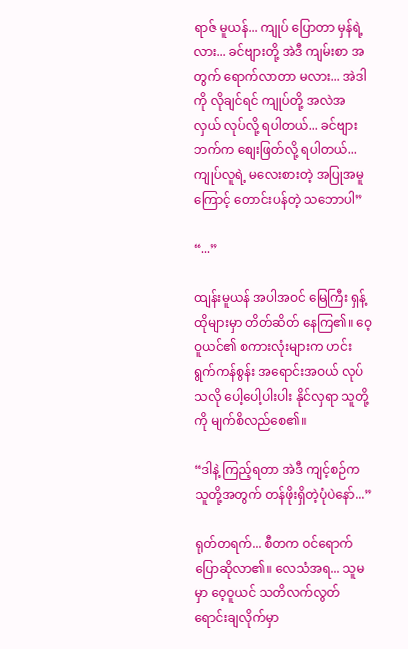ရာဇ် မူယန်... ကျုပ် ပြောတာ မှန်ရဲ့လား... ခင်ဗျားတို့ အဲဒီ ကျမ်းစာ အတွက် ရောက်လာတာ မလား... အဲဒါကို လိုချင်ရင် ကျုပ်တို့ အလဲအလှယ် လုပ်လို့ ရပါတယ်... ခင်ဗျားဘက်က စျေးဖြတ်လို့ ရပါတယ်... ကျုပ်လူရဲ့ မလေးစားတဲ့ အပြုအမူကြောင့် တောင်းပန်တဲ့ သဘောပါ”

“...”

ထျန်းမူယန် အပါအဝင် မြေကြီး ရှန့်ထိုများမှာ တိတ်ဆိတ် နေကြ၏။ ဝေ့ဝူယင်၏ စကားလုံးများက ဟင်းရွက်ကန်စွန်း အရောင်းအဝယ် လုပ်သလို ပေါ့ပေါ့ပါးပါး နိုင်လှရာ သူတို့ကို မျက်စိလည်စေ၏။

“ဒါနဲ့ ကြည့်ရတာ အဲဒီ ကျင့်စဉ်က သူတို့အတွက် တန်ဖိုးရှိတဲ့ပုံပဲနော်...”

ရုတ်တရက်... စီတက ဝင်ရောက်ပြောဆိုလာ၏။ လေသံအရ... သူမမှာ ဝေ့ဝူယင် သတိလက်လွတ် ရောင်းချလိုက်မှာ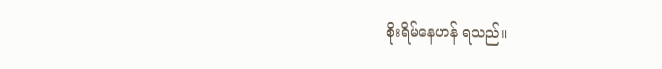စိုးရိမ်နေဟန် ရသည်။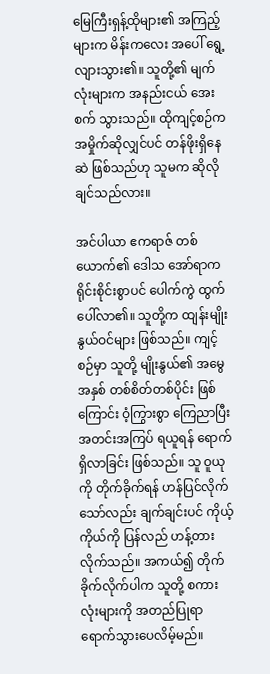မြေကြီးရှန့်ထိုများ၏ အကြည့်များက မိန်းကလေး အပေါ် ရွေ့လျားသွား၏။ သူတို့၏ မျက်လုံးများက အနည်းငယ် အေးစက် သွားသည်။ ထိုကျင့်စဉ်က အမှိုက်ဆိုလျှင်ပင် တန်ဖိုးရှိနေဆဲ ဖြစ်သည်ဟု သူမက ဆိုလိုချင်သည်လား။

အင်ပါယာ ဧကရာဇ် တစ်ယောက်၏ ဒေါသ အော်ရာက ရိုင်းစိုင်းစွာပင် ပေါက်ကွဲ ထွက်ပေါ်လာ၏။ သူတို့က ထျန်းမျိုးနွယ်ဝင်များ ဖြစ်သည်။ ကျင့်စဉ်မှာ သူတို့ မျိုးနွယ်၏ အမွေအနှစ် တစ်စိတ်တစ်ပိုင်း ဖြစ်ကြောင်း ဝံ့ကြွားစွာ ကြေညာပြီး အတင်းအကြပ် ရယူရန် ရောက်ရှိလာခြင်း ဖြစ်သည်။ သူ ဝူယုကို တိုက်ခိုက်ရန် ဟန်ပြင်လိုက်သော်လည်း ချက်ချင်းပင် ကိုယ့်ကိုယ်ကို ပြန်လည် ဟန့်တားလိုက်သည်။ အကယ်၍ တိုက်ခိုက်လိုက်ပါက သူတို့ စကားလုံးများကို အတည်ပြုရာ ရောက်သွားပေလိမ့်မည်။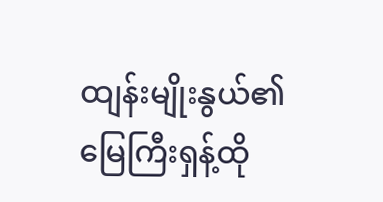ထျန်းမျိုးနွယ်၏ မြေကြီးရှန့်ထို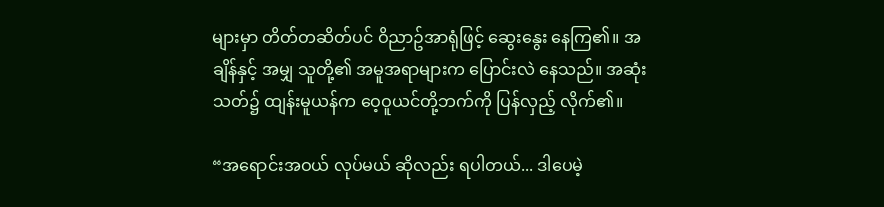များမှာ တိတ်တဆိတ်ပင် ဝိညာဥ်အာရုံဖြင့် ဆွေးနွေး နေကြ၏။ အချိန်နှင့် အမျှ သူတို့၏ အမူအရာများက ပြောင်းလဲ နေသည်။ အဆုံးသတ်၌ ထျန်းမူယန်က ဝေ့ဝူယင်တို့ဘက်ကို ပြန်လှည့် လိုက်၏။

“အရောင်းအဝယ် လုပ်မယ် ဆိုလည်း ရပါတယ်... ဒါပေမဲ့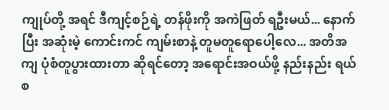ကျုပ်တို့ အရင် ဒီကျင့်စဉ်ရဲ့ တန်ဖိုးကို အကဲဖြတ် ရဦးမယ်... နောက်ပြီး အဆုံးမဲ့ ကောင်းကင် ကျမ်းစာနဲ့ တူမတူရောပေါ့လေ... အတိအကျ ပုံစံတူပွားထားတာ ဆိုရင်တော့ အရောင်းအဝယ်ဖို့ နည်းနည်း ရယ်စ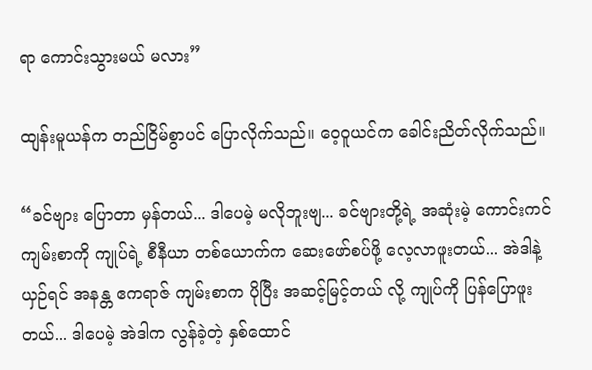ရာ ကောင်းသွားမယ် မလား”

ထျန်းမူယန်က တည်ငြိမ်စွာပင် ပြောလိုက်သည်။ ဝေ့ဝူယင်က ခေါင်းညိတ်လိုက်သည်။

“ခင်ဗျား ပြောတာ မှန်တယ်... ဒါပေမဲ့ မလိုဘူးဗျ... ခင်ဗျားတို့ရဲ့ အဆုံးမဲ့ ကောင်းကင် ကျမ်းစာကို ကျုပ်ရဲ့ စီနီယာ တစ်ယောက်က ဆေးဖော်စပ်ဖို့ လေ့လာဖူးတယ်... အဲဒါနဲ့ ယှဉ်ရင် အနန္တ ဧကရာဇ် ကျမ်းစာက ပိုပြီး အဆင့်မြင့်တယ် လို့ ကျုပ်ကို ပြန်ပြောဖူးတယ်... ဒါပေမဲ့ အဲဒါက လွန်ခဲ့တဲ့ နှစ်ထောင်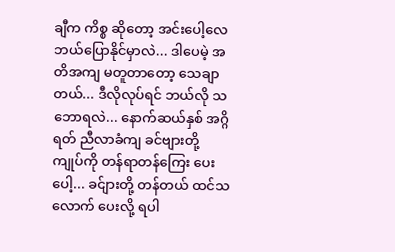ချီက ကိစ္စ ဆိုတော့ အင်းပေါ့လေ ဘယ်ပြောနိုင်မှာလဲ... ဒါပေမဲ့ အတိအကျ မတူတာတော့ သေချာတယ်... ဒီလိုလုပ်ရင် ဘယ်လို သဘောရလဲ... နောက်ဆယ်နှစ် အဂ္ဂိရတ် ညီလာခံကျ ခင်ဗျားတို့ ကျုပ်ကို တန်ရာတန်ကြေး ‌ပေးပေါ့... ခင်ျားတို့ တန်တယ် ထင်သလောက် ပေးလို့ ရပါ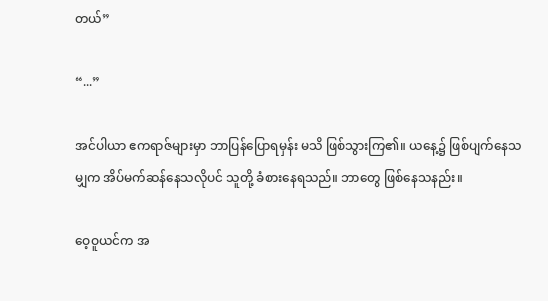တယ်”

“...”

အင်ပါယာ ဧကရာဇ်များမှာ ဘာပြန်ပြောရမှန်း မသိ ဖြစ်သွားကြ၏။ ယနေ့၌ ဖြစ်ပျက်နေသမျှက အိပ်မက်ဆန်နေသလိုပင် သူတို့ ခံစားနေရသည်။ ဘာတွေ ဖြစ်နေသနည်း။

ဝေ့ဝူယင်က အ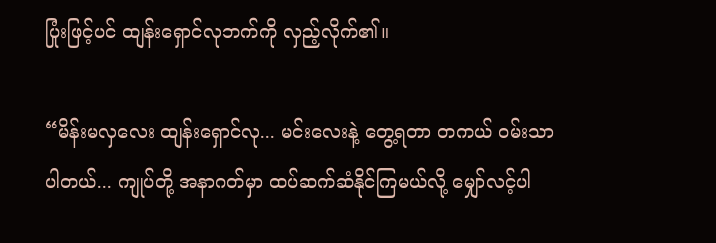ပြုံးဖြင့်ပင် ထျန်းရှောင်လုဘက်ကို လှည့်လိုက်၏။

“မိန်းမလှလေး ထျန်းရှောင်လု... မင်းလေးနဲ့ တွေ့ရတာ တကယ် ဝမ်းသာပါတယ်... ကျုပ်တို့ အနာဂတ်မှာ ထပ်ဆက်ဆံနိုင်ကြမယ်လို့ မျှော်လင့်ပါ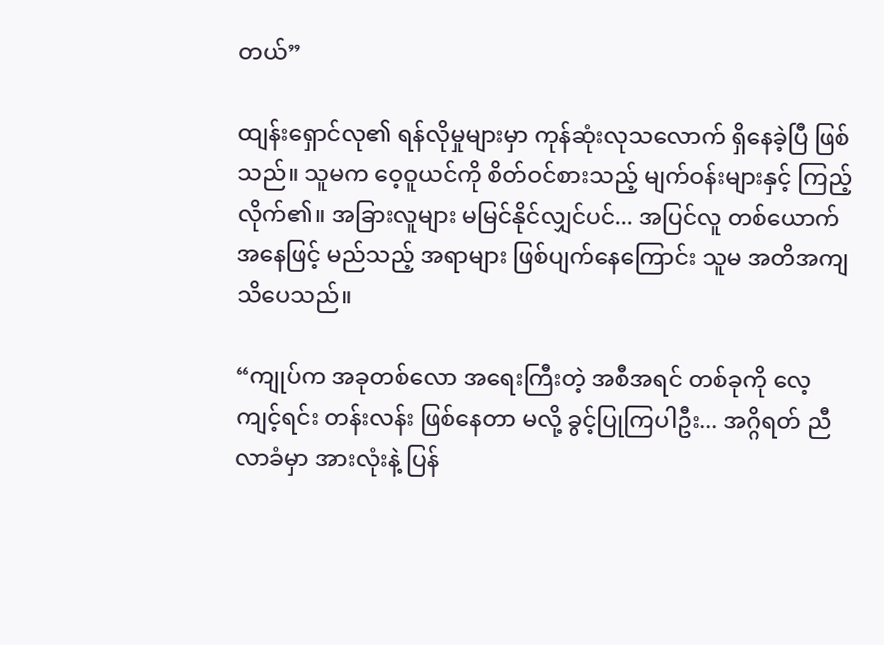တယ်”

ထျန်းရှောင်လု၏ ရန်လိုမှုများမှာ ကုန်ဆုံးလုသ‌လောက် ရှိနေခဲ့ပြီ ဖြစ်သည်။ သူမက ဝေ့ဝူယင်ကို စိတ်ဝင်စားသည့် မျက်ဝန်းများနှင့် ကြည့်လိုက်၏။ အခြားလူများ မမြင်နိုင်လျှင်ပင်... အပြင်လူ တစ်ယောက် အနေဖြင့် မည်သည့် အရာများ ဖြစ်ပျက်နေကြောင်း သူမ အတိအကျ သိပေသည်။

“ကျုပ်က အခုတစ်လော အရေးကြီးတဲ့ အစီအရင် တစ်ခုကို လေ့ကျင့်ရင်း တန်းလန်း ဖြစ်နေတာ မလို့ ခွင့်ပြုကြပါဦး... အဂ္ဂိရတ် ညီလာခံမှာ အားလုံးနဲ့ ပြန်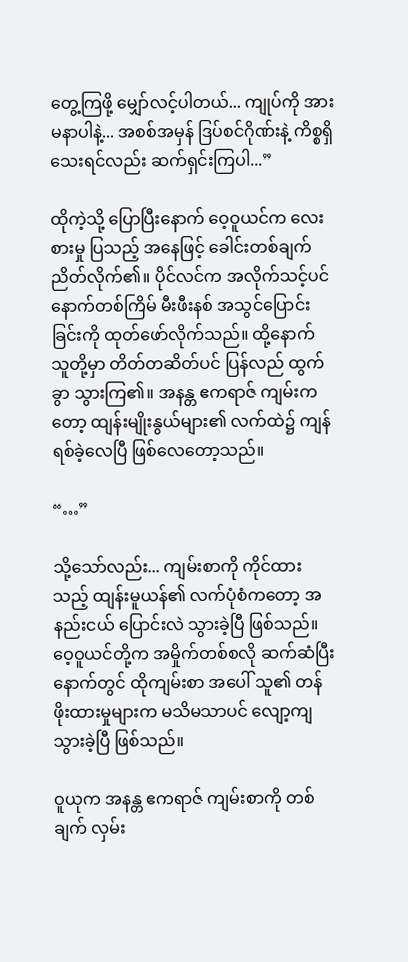တွေ့ကြဖို့ မျှော်လင့်ပါတယ်... ကျုပ်ကို အားမနာပါနဲ့... အစစ်အမှန် ဒြပ်စင်ဂိုဏ်းနဲ့ ကိစ္စရှိသေးရင်လည်း ဆက်ရှင်းကြပါ...”

ထိုကဲ့သို့ ပြောပြီးနောက် ဝေ့ဝူယင်က လေးစားမှု ပြသည့် အနေဖြင့် ခေါင်းတစ်ချက် ညိတ်လိုက်၏။ ပိုင်လင်က အလိုက်သင့်ပင် နောက်တစ်ကြိမ် မီးဖီးနစ် အသွင်ပြောင်းခြင်းကို ထုတ်ဖော်လိုက်သည်။ ထို့နောက် သူတို့မှာ တိတ်တဆိတ်ပင် ပြန်လည် ထွက်ခွာ သွားကြ၏။ အနန္တ ဧကရာဇ် ကျမ်းကတော့ ထျန်းမျိုးနွယ်များ၏ လက်ထဲ၌ ကျန်ရစ်ခဲ့လေပြီ ဖြစ်လေတော့သည်။

“…”

သို့သော်လည်း... ကျမ်းစာကို ကိုင်ထားသည့် ထျန်းမူယန်၏ လက်ပုံစံကတော့ အနည်းငယ် ပြောင်းလဲ သွားခဲ့ပြီ ဖြစ်သည်။ ဝေ့ဝူယင်တို့က အမှိုက်တစ်စလို ဆက်ဆံပြီး နောက်တွင် ထိုကျမ်းစာ အပေါ် သူ၏ တန်ဖိုးထားမှုများက မသိမသာပင် လျော့ကျသွားခဲ့ပြီ ဖြစ်သည်။

ဝူယုက အနန္တ ဧကရာဇ် ကျမ်းစာကို တစ်ချက် လှမ်း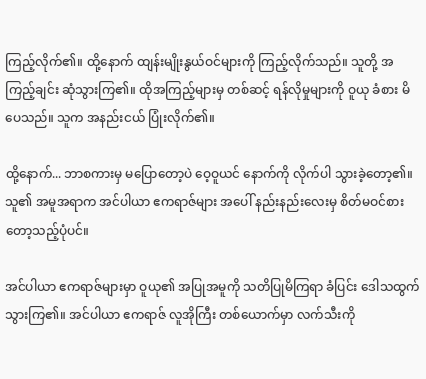ကြည့်လိုက်၏။ ထို့နောက် ထျန်းမျိုးနွယ်ဝင်များကို ကြည့်လိုက်သည်။ သူတို့ အကြည့်ချင်း ဆုံသွားကြ၏။ ထိုအကြည့်များမှ တစ်ဆင့် ရန်လိုမှုများကို ဝူယု ခံစား မိပေသည်။ သူက အနည်းငယ် ပြုံးလိုက်၏။

ထို့နောက်... ဘာစကားမှ မပြောတော့ပဲ ဝေ့ဝူယင် နောက်ကို လိုက်ပါ သွားခဲ့တော့၏။ သူ၏ အမူအရာက အင်ပါယာ ဧကရာဇ်များ အ‌ပေါ် နည်းနည်းလေးမှ စိတ်မဝင်စားတော့သည့်ပုံပင်။

အင်ပါယာ ဧကရာဇ်များမှာ ဝူယု၏ အပြုအမူကို သတိပြုမိကြရာ ခံပြင်း ဒေါသထွက် သွားကြ၏။ အင်ပါယာ ဧကရာဇ် လူအိုကြီး တစ်ယောက်မှာ လက်သီးကို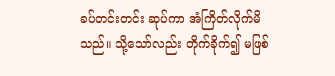ခပ်တင်းတင်း ဆုပ်ကာ အံကြိတ်လိုက်မိသည်။ သို့သော်လည်း တိုက်ခိုက်၍ မဖြစ်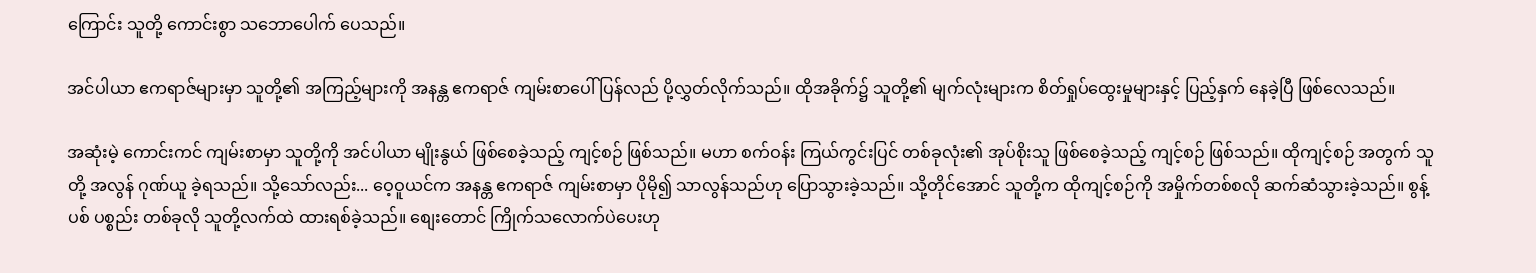ကြောင်း သူတို့ ကောင်းစွာ သဘောပေါက် ပေသည်။

အင်ပါယာ ဧကရာဇ်များမှာ သူတို့၏ အကြည့်များကို အနန္တ ဧကရာဇ် ကျမ်းစာပေါ် ပြန်လည် ပို့လွှတ်လိုက်သည်။ ထိုအခိုက်၌ သူတို့၏ မျက်လုံးများက စိတ်ရှုပ်ထွေးမှုများနှင့် ပြည့်နှက် နေခဲ့ပြီ ဖြစ်လေသည်။

အဆုံးမဲ့ ကောင်းကင် ကျမ်းစာမှာ သူတို့ကို အင်ပါယာ မျိုးနွယ် ဖြစ်စေခဲ့သည့် ကျင့်စဉ် ဖြစ်သည်။ မဟာ စက်ဝန်း ကြယ်ကွင်းပြင် တစ်ခုလုံး၏ အုပ်စိုးသူ ဖြစ်စေခဲ့သည့် ကျင့်စဉ် ဖြစ်သည်။ ထိုကျင့်စဉ် အတွက် သူတို့ အလွန် ဂုဏ်ယူ ခဲ့ရသည်။ သို့သော်လည်း... ဝေ့ဝူယင်က အနန္တ ဧကရာဇ် ကျမ်းစာမှာ ပိုမို၍ သာလွန်သည်ဟု ပြောသွားခဲ့သည်။ သို့တိုင်အောင် သူတို့က ထိုကျင့်စဉ်ကို အမှိုက်တစ်စလို ဆက်ဆံသွားခဲ့သည်။ စွန့်ပစ် ပစ္စည်း တစ်ခုလို သူတို့လက်ထဲ ထားရစ်ခဲ့သည်။ စျေးတောင် ကြိုက်သလောက်ပဲပေးဟု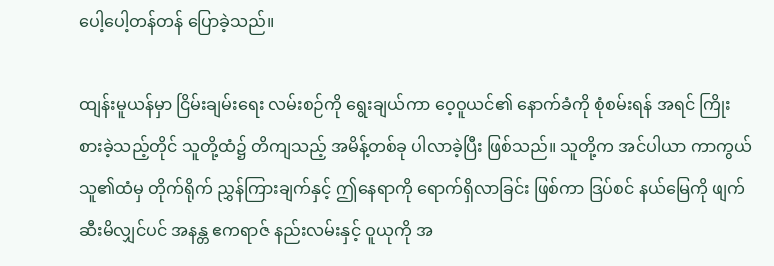ပေါ့ပေါ့တန်တန် ပြောခဲ့သည်။

ထျန်းမူယန်မှာ ငြိမ်းချမ်းရေး လမ်းစဉ်ကို ရွေးချယ်ကာ ဝေ့ဝူယင်၏ နောက်ခံကို စုံစမ်းရန် အရင် ကြိုးစားခဲ့သည့်တိုင် သူတို့ထံ၌ တိကျသည့် အမိန့်တစ်ခု ပါလာခဲ့ပြီး ဖြစ်သည်။ သူတို့က အင်ပါယာ ကာကွယ်သူ၏ထံမှ တိုက်ရိုက် ညွှန်ကြားချက်နှင့် ဤနေရာကို ရောက်ရှိလာခြင်း ဖြစ်ကာ ဒြပ်စင် နယ်မြေကို ဖျက်ဆီးမိလျှင်ပင် အနန္တ ဧကရာဇ် နည်းလမ်းနှင့် ဝူယုကို အ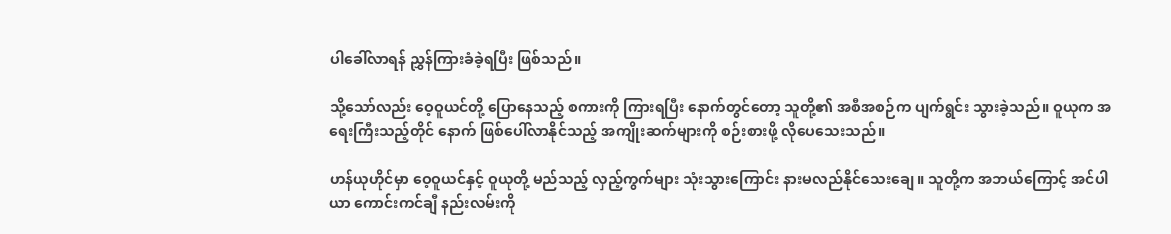ပါခေါ်လာရန် ညွှန်ကြားခံခဲ့ရပြီး ဖြစ်သည်။

သို့သော်လည်း ဝေ့ဝူယင်တို့ ပြောနေသည့် စကားကို ကြားရပြီး နောက်တွင်တော့ သူတို့၏ အစီအစဉ်က ပျက်ရွင်း သွားခဲ့သည်။ ဝူယုက အရေးကြီးသည့်တိုင် နောက် ဖြစ်ပေါ်လာနိုင်သည့် အကျိုးဆက်များကို စဉ်းစားဖို့ လိုပေသေးသည်။

ဟန်ယုဟိုင်မှာ ဝေ့ဝူယင်နှင့် ဝူယုတို့ မည်သည့် လှည့်ကွက်များ သုံးသွားကြောင်း နားမလည်နိုင်သေးချေ။ သူတို့က အဘယ်ကြောင့် အင်ပါယာ ကောင်းကင်ချီ နည်းလမ်းကို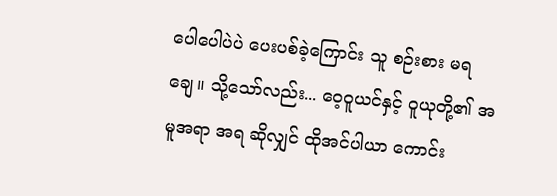ပေါပေါပဲပဲ ပေးပစ်ခဲ့ကြောင်း သူ စဉ်းစား မရချေ။ သို့သော်လည်း... ဝေ့ဝူယင်နှင့် ဝူယုတို့၏ အမူအရာ အရ ဆိုလျှင် ထိုအင်ပါယာ ကောင်း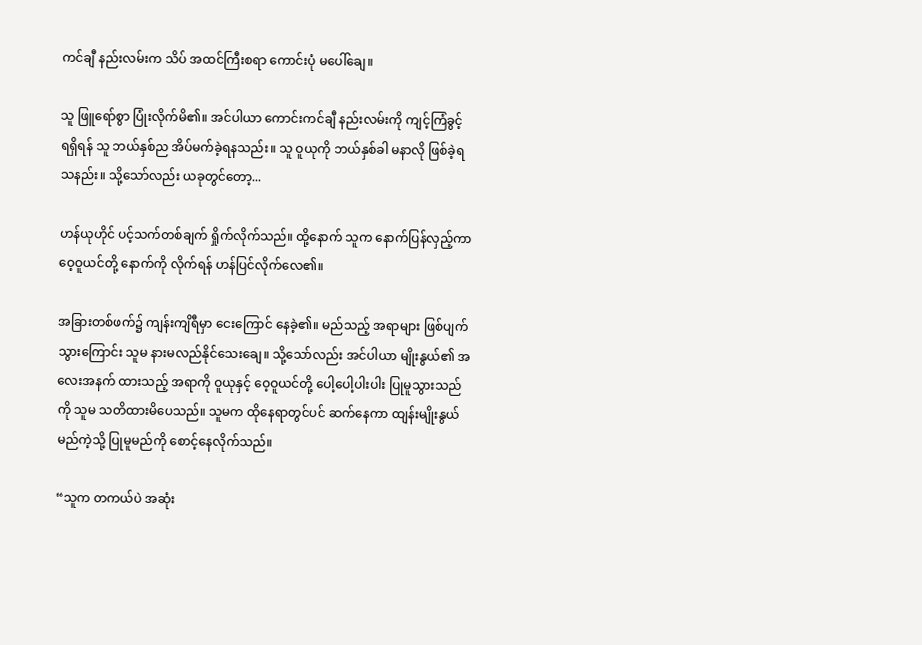ကင်ချီ နည်းလမ်းက သိပ် အထင်ကြီးစရာ ကောင်းပုံ မပေါ်ချေ။

သူ ဖြူရော်စွာ ပြုံးလိုက်မိ၏။ အင်ပါယာ ကောင်းကင်ချီ နည်းလမ်းကို ကျင့်ကြံခွင့် ရရှိရန် သူ ဘယ်နှစ်ည အိပ်မက်ခဲ့ရနသည်း။ သူ ဝူယုကို ဘယ်နှစ်ခါ မနာလို ဖြစ်ခဲ့ရသနည်း။ သို့သော်လည်း ယခုတွင်တော့...

ဟန်ယုဟိုင် ပင့်သက်တစ်ချက် ရှိုက်လိုက်သည်။ ထို့နောက် သူက နောက်ပြန်လှည့်ကာ ဝေ့ဝူယင်တို့ နောက်ကို လိုက်ရန် ဟန်ပြင်လိုက်လေ၏။

အခြားတစ်ဖက်၌ ကျန်းကျိရီမှာ ငေးကြောင် နေခဲ့၏။ မည်သည့် အရာများ ဖြစ်ပျက်သွားကြောင်း သူမ နားမလည်နိုင်သေးချေ။ သို့သော်လည်း အင်ပါယာ မျိုးနွယ်၏ အလေးအနက် ထားသည့် အရာကို ဝူယုနှင့် ဝေ့ဝူယင်တို့ ပေါ့ပေါ့ပါးပါး ပြုမူသွားသည်ကို သူမ သတိထားမိပေသည်။ သူမက ထိုနေရာတွင်ပင် ဆက်နေကာ ထျန်းမျိုးနွယ် မည်ကဲ့သို့ ပြုမူမည်ကို စောင့်နေလိုက်သည်။

“သူက တကယ်ပဲ အဆုံး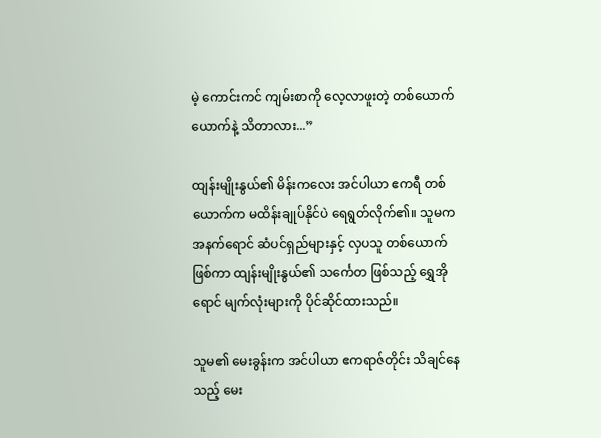မဲ့ ကောင်းကင် ကျမ်းစာကို လေ့လာဖူးတဲ့ တစ်ယောက်ယောက်နဲ့ သိတာလား...”

ထျန်းမျိုးနွယ်၏ မိန်းကလေး အင်ပါယာ ဧကရီ တစ်ယောက်က မထိန်းချုပ်နိုင်ပဲ ရေရွတ်လိုက်၏။ သူမက အနက်ရောင် ဆံပင်ရှည်များနှင့် လှပသူ တစ်ယောက် ဖြစ်ကာ ထျန်းမျိုးနွယ်၏ သင်္ကေတ ဖြစ်သည့် ရွှေအိုရောင် မျက်လုံးများကို ပိုင်ဆိုင်ထားသည်။

သူမ၏ မေးခွန်းက အင်ပါယာ ဧကရာဇ်တိုင်း သိချင်နေသည့် မေး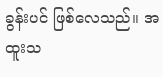ခွန်းပင် ဖြစ်လေသည်။ အထူးသ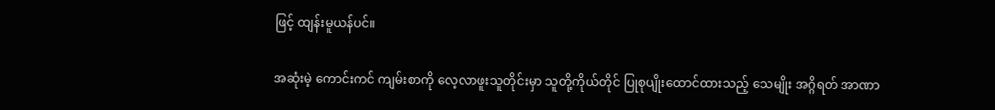ဖြင့် ထျန်းမူယန်ပင်။

အဆုံးမဲ့ ကောင်းကင် ကျမ်းစာကို လေ့လာဖူးသူတိုင်းမှာ သူတို့ကိုယ်တိုင် ပြုစုပျိုးထောင်ထားသည့် သေမျိုး အဂ္ဂိရတ် အာဏာ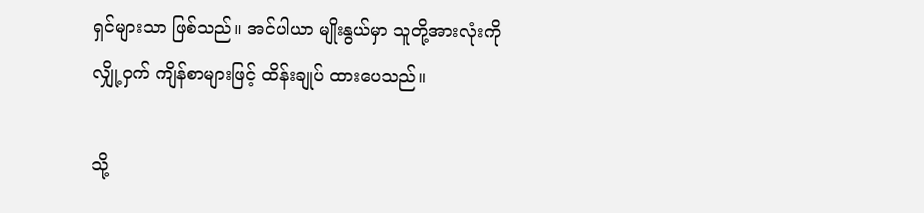ရှင်များသာ ဖြစ်သည်။ အင်ပါယာ မျိုးနွယ်မှာ သူတို့အားလုံးကို လျှို့ဝှက် ကျိန်စာများဖြင့် ထိန်းချုပ် ထားပေသည်။

သို့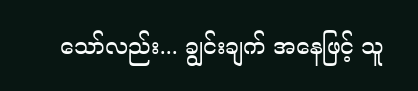သော်လည်း... ချွင်းချက် အနေဖြင့် သူ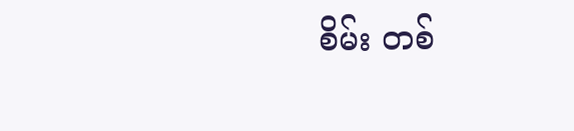စိမ်း တစ်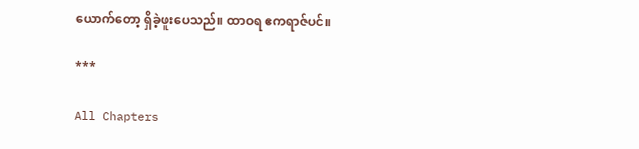ယောက်တော့ ရှိခဲ့ဖူးပေသည်။ ထာဝရ ဧကရာဇ်ပင်။

***

All Chapters